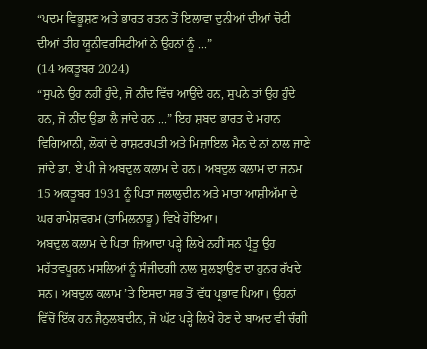“ਪਦਮ ਵਿਭੂਸ਼ਣ ਅਤੇ ਭਾਰਤ ਰਤਨ ਤੋਂ ਇਲਾਵਾ ਦੁਨੀਆਂ ਦੀਆਂ ਚੋਟੀ ਦੀਆਂ ਤੀਹ ਯੂਨੀਵਰਸਿਟੀਆਂ ਨੇ ਉਹਨਾਂ ਨੂੰ ...”
(14 ਅਕਤੂਬਰ 2024)
“ਸੁਪਨੇ ਉਹ ਨਹੀਂ ਹੁੰਦੇ, ਜੋ ਨੀਂਦ ਵਿੱਚ ਆਉਂਦੇ ਹਨ, ਸੁਪਨੇ ਤਾਂ ਉਹ ਹੁੰਦੇ ਹਨ, ਜੋ ਨੀਂਦ ਉਡਾ ਲੈ ਜਾਂਦੇ ਹਨ ...” ਇਹ ਸ਼ਬਦ ਭਾਰਤ ਦੇ ਮਹਾਨ ਵਿਗਿਆਨੀ, ਲੋਕਾਂ ਦੇ ਰਾਸ਼ਟਰਪਤੀ ਅਤੇ ਮਿਜ਼ਾਇਲ ਮੈਨ ਦੇ ਨਾਂ ਨਾਲ ਜਾਣੇ ਜਾਂਦੇ ਡਾ. ਏ ਪੀ ਜੇ ਅਬਦੁਲ ਕਲਾਮ ਦੇ ਹਨ। ਅਬਦੁਲ ਕਲਾਮ ਦਾ ਜਨਮ 15 ਅਕਤੂਬਰ 1931 ਨੂੰ ਪਿਤਾ ਜਲਾਲੁਦੀਨ ਅਤੇ ਮਾਤਾ ਆਸ਼ੀਅੱਮਾ ਦੇ ਘਰ ਰਾਮੇਸ਼ਵਰਮ (ਤਾਮਿਲਨਾਡੂ) ਵਿਖੇ ਹੋਇਆ।
ਅਬਦੁਲ ਕਲਾਮ ਦੇ ਪਿਤਾ ਜ਼ਿਆਦਾ ਪੜ੍ਹੇ ਲਿਖੇ ਨਹੀਂ ਸਨ ਪ੍ਰੰਤੂ ਉਹ ਮਹੱਤਵਪੂਰਨ ਮਸਲਿਆਂ ਨੂੰ ਸੰਜੀਦਗੀ ਨਾਲ ਸੁਲਝਾਉਣ ਦਾ ਹੁਨਰ ਰੱਖਦੇ ਸਨ। ਅਬਦੁਲ ਕਲਾਮ ’ਤੇ ਇਸਦਾ ਸਭ ਤੋਂ ਵੱਧ ਪ੍ਰਭਾਵ ਪਿਆ। ਉਹਨਾਂ ਵਿੱਚੋਂ ਇੱਕ ਹਨ ਜੈਨੁਲਬਦੀਨ, ਜੋ ਘੱਟ ਪੜ੍ਹੇ ਲਿਖੇ ਹੋਣ ਦੇ ਬਾਅਦ ਵੀ ਚੰਗੀ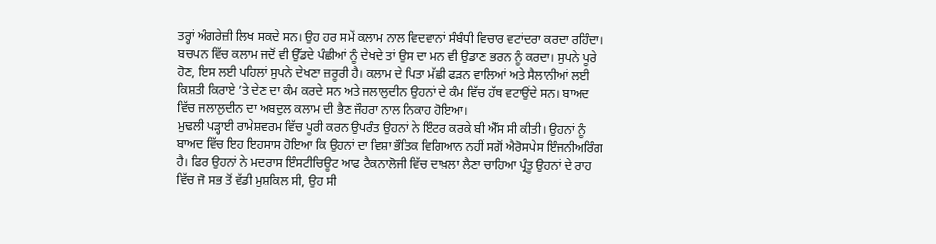ਤਰ੍ਹਾਂ ਅੰਗਰੇਜ਼ੀ ਲਿਖ ਸਕਦੇ ਸਨ। ਉਹ ਹਰ ਸਮੇਂ ਕਲਾਮ ਨਾਲ ਵਿਦਵਾਨਾਂ ਸੰਬੰਧੀ ਵਿਚਾਰ ਵਟਾਂਦਰਾ ਕਰਦਾ ਰਹਿੰਦਾ। ਬਚਪਨ ਵਿੱਚ ਕਲਾਮ ਜਦੋਂ ਵੀ ਉੱਡਦੇ ਪੰਛੀਆਂ ਨੂੰ ਦੇਖਦੇ ਤਾਂ ਉਸ ਦਾ ਮਨ ਵੀ ਉਡਾਣ ਭਰਨ ਨੂੰ ਕਰਦਾ। ਸੁਪਨੇ ਪੂਰੇ ਹੋਣ, ਇਸ ਲਈ ਪਹਿਲਾਂ ਸੁਪਨੇ ਦੇਖਣਾ ਜ਼ਰੂਰੀ ਹੈ। ਕਲਾਮ ਦੇ ਪਿਤਾ ਮੱਛੀ ਫੜਨ ਵਾਲਿਆਂ ਅਤੇ ਸੈਲਾਨੀਆਂ ਲਈ ਕਿਸ਼ਤੀ ਕਿਰਾਏ ’ਤੇ ਦੇਣ ਦਾ ਕੰਮ ਕਰਦੇ ਸਨ ਅਤੇ ਜਲਾਲੁਦੀਨ ਉਹਨਾਂ ਦੇ ਕੰਮ ਵਿੱਚ ਹੱਥ ਵਟਾਉਂਦੇ ਸਨ। ਬਾਅਦ ਵਿੱਚ ਜਲਾਲੁਦੀਨ ਦਾ ਅਬਦੁਲ ਕਲਾਮ ਦੀ ਭੈਣ ਜੌਹਰਾ ਨਾਲ ਨਿਕਾਹ ਹੋਇਆ।
ਮੁਢਲੀ ਪੜ੍ਹਾਈ ਰਾਮੇਸ਼ਵਰਮ ਵਿੱਚ ਪੂਰੀ ਕਰਨ ਉਪਰੰਤ ਉਹਨਾਂ ਨੇ ਇੰਟਰ ਕਰਕੇ ਬੀ ਐੱਸ ਸੀ ਕੀਤੀ। ਉਹਨਾਂ ਨੂੰ ਬਾਅਦ ਵਿੱਚ ਇਹ ਇਹਸਾਸ ਹੋਇਆ ਕਿ ਉਹਨਾਂ ਦਾ ਵਿਸ਼ਾ ਭੌਤਿਕ ਵਿਗਿਆਨ ਨਹੀਂ ਸਗੋਂ ਐਰੋਸਪੇਸ ਇੰਜਨੀਅਰਿੰਗ ਹੈ। ਫਿਰ ਉਹਨਾਂ ਨੇ ਮਦਰਾਸ ਇੰਸਟੀਚਿਊਟ ਆਫ ਟੈਕਨਾਲੋਜੀ ਵਿੱਚ ਦਾਖ਼ਲਾ ਲੈਣਾ ਚਾਹਿਆ ਪ੍ਰੰਤੂ ਉਹਨਾਂ ਦੇ ਰਾਹ ਵਿੱਚ ਜੋ ਸਭ ਤੋਂ ਵੱਡੀ ਮੁਸ਼ਕਿਲ ਸੀ, ਉਹ ਸੀ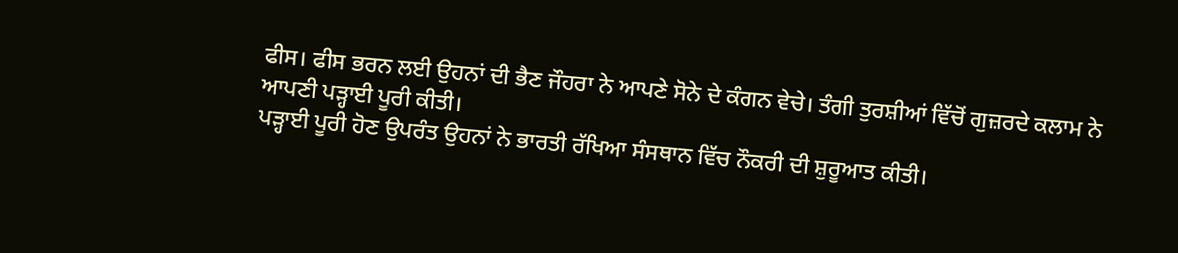ਫੀਸ। ਫੀਸ ਭਰਨ ਲਈ ਉਹਨਾਂ ਦੀ ਭੈਣ ਜੌਹਰਾ ਨੇ ਆਪਣੇ ਸੋਨੇ ਦੇ ਕੰਗਨ ਵੇਚੇ। ਤੰਗੀ ਤੁਰਸ਼ੀਆਂ ਵਿੱਚੋਂ ਗੁਜ਼ਰਦੇ ਕਲਾਮ ਨੇ ਆਪਣੀ ਪੜ੍ਹਾਈ ਪੂਰੀ ਕੀਤੀ।
ਪੜ੍ਹਾਈ ਪੂਰੀ ਹੋਣ ਉਪਰੰਤ ਉਹਨਾਂ ਨੇ ਭਾਰਤੀ ਰੱਖਿਆ ਸੰਸਥਾਨ ਵਿੱਚ ਨੌਕਰੀ ਦੀ ਸ਼ੁਰੂਆਤ ਕੀਤੀ।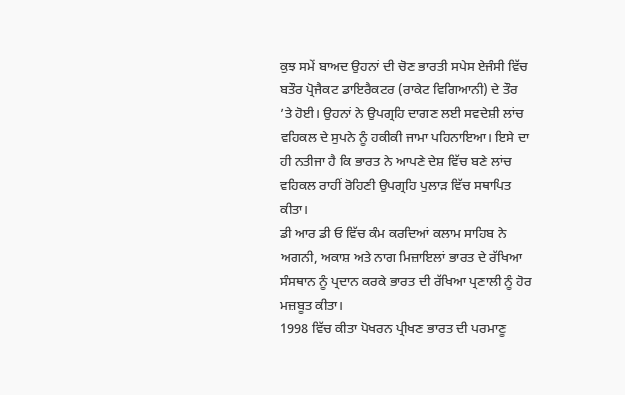ਕੁਝ ਸਮੇਂ ਬਾਅਦ ਉਹਨਾਂ ਦੀ ਚੋਣ ਭਾਰਤੀ ਸਪੇਸ ਏਜੰਸੀ ਵਿੱਚ ਬਤੌਰ ਪ੍ਰੋਜੈਕਟ ਡਾਇਰੈਕਟਰ (ਰਾਕੇਟ ਵਿਗਿਆਨੀ) ਦੇ ਤੌਰ ’ਤੇ ਹੋਈ। ਉਹਨਾਂ ਨੇ ਉਪਗ੍ਰਹਿ ਦਾਗਣ ਲਈ ਸਵਦੇਸ਼ੀ ਲਾਂਚ ਵਹਿਕਲ ਦੇ ਸੁਪਨੇ ਨੂੰ ਹਕੀਕੀ ਜਾਮਾ ਪਹਿਨਾਇਆ। ਇਸੇ ਦਾ ਹੀ ਨਤੀਜਾ ਹੈ ਕਿ ਭਾਰਤ ਨੇ ਆਪਣੇ ਦੇਸ਼ ਵਿੱਚ ਬਣੇ ਲਾਂਚ ਵਹਿਕਲ ਰਾਹੀਂ ਰੋਹਿਣੀ ਉਪਗ੍ਰਹਿ ਪੁਲਾੜ ਵਿੱਚ ਸਥਾਪਿਤ ਕੀਤਾ।
ਡੀ ਆਰ ਡੀ ਓ ਵਿੱਚ ਕੰਮ ਕਰਦਿਆਂ ਕਲਾਮ ਸਾਹਿਬ ਨੇ ਅਗਨੀ, ਅਕਾਸ਼ ਅਤੇ ਨਾਗ ਮਿਜ਼ਾਇਲਾਂ ਭਾਰਤ ਦੇ ਰੱਖਿਆ ਸੰਸਥਾਨ ਨੂੰ ਪ੍ਰਦਾਨ ਕਰਕੇ ਭਾਰਤ ਦੀ ਰੱਖਿਆ ਪ੍ਰਣਾਲੀ ਨੂੰ ਹੋਰ ਮਜ਼ਬੂਤ ਕੀਤਾ।
1998 ਵਿੱਚ ਕੀਤਾ ਪੋਖਰਨ ਪ੍ਰੀਖਣ ਭਾਰਤ ਦੀ ਪਰਮਾਣੂ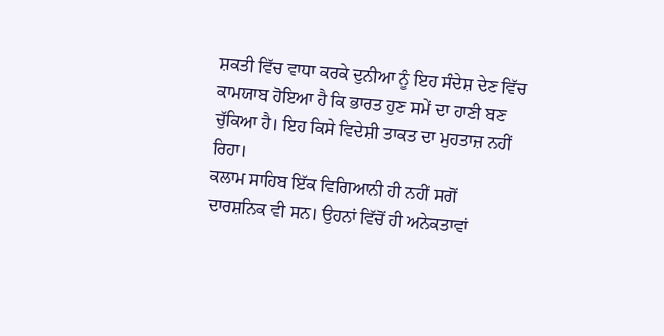ਸ਼ਕਤੀ ਵਿੱਚ ਵਾਧਾ ਕਰਕੇ ਦੁਨੀਆ ਨੂੰ ਇਹ ਸੰਦੇਸ਼ ਦੇਣ ਵਿੱਚ ਕਾਮਯਾਬ ਹੋਇਆ ਹੈ ਕਿ ਭਾਰਤ ਹੁਣ ਸਮੇਂ ਦਾ ਹਾਣੀ ਬਣ ਚੁੱਕਿਆ ਹੈ। ਇਹ ਕਿਸੇ ਵਿਦੇਸ਼ੀ ਤਾਕਤ ਦਾ ਮੁਹਤਾਜ਼ ਨਹੀਂ ਰਿਹਾ।
ਕਲਾਮ ਸਾਹਿਬ ਇੱਕ ਵਿਗਿਆਨੀ ਹੀ ਨਹੀਂ ਸਗੋਂ ਦਾਰਸ਼ਨਿਕ ਵੀ ਸਨ। ਉਹਨਾਂ ਵਿੱਚੋਂ ਹੀ ਅਨੇਕਤਾਵਾਂ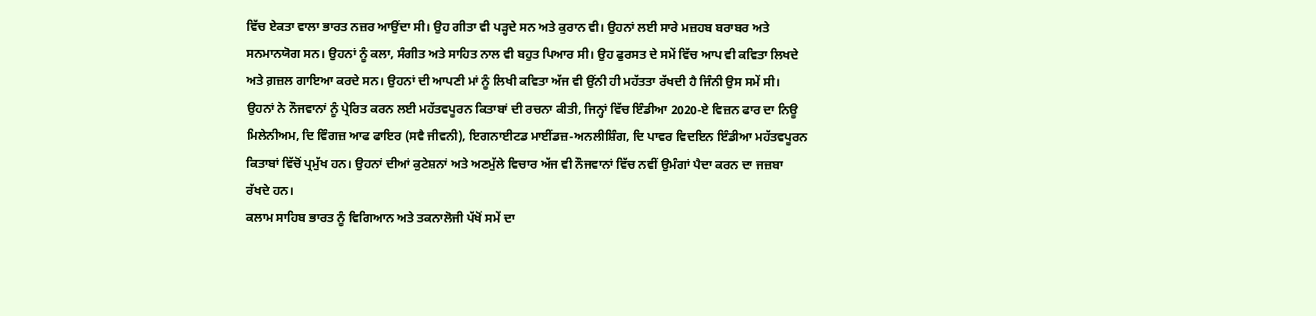ਵਿੱਚ ਏਕਤਾ ਵਾਲਾ ਭਾਰਤ ਨਜ਼ਰ ਆਉਂਦਾ ਸੀ। ਉਹ ਗੀਤਾ ਵੀ ਪੜ੍ਹਦੇ ਸਨ ਅਤੇ ਕੁਰਾਨ ਵੀ। ਉਹਨਾਂ ਲਈ ਸਾਰੇ ਮਜ਼ਹਬ ਬਰਾਬਰ ਅਤੇ ਸਨਮਾਨਯੋਗ ਸਨ। ਉਹਨਾਂ ਨੂੰ ਕਲਾ, ਸੰਗੀਤ ਅਤੇ ਸਾਹਿਤ ਨਾਲ ਵੀ ਬਹੁਤ ਪਿਆਰ ਸੀ। ਉਹ ਫੁਰਸਤ ਦੇ ਸਮੇਂ ਵਿੱਚ ਆਪ ਵੀ ਕਵਿਤਾ ਲਿਖਦੇ ਅਤੇ ਗ਼ਜ਼ਲ ਗਾਇਆ ਕਰਦੇ ਸਨ। ਉਹਨਾਂ ਦੀ ਆਪਣੀ ਮਾਂ ਨੂੰ ਲਿਖੀ ਕਵਿਤਾ ਅੱਜ ਵੀ ਉਂਨੀ ਹੀ ਮਹੱਤਤਾ ਰੱਖਦੀ ਹੈ ਜਿੰਨੀ ਉਸ ਸਮੇਂ ਸੀ। ਉਹਨਾਂ ਨੇ ਨੌਜਵਾਨਾਂ ਨੂੰ ਪ੍ਰੇਰਿਤ ਕਰਨ ਲਈ ਮਹੱਤਵਪੂਰਨ ਕਿਤਾਬਾਂ ਦੀ ਰਚਨਾ ਕੀਤੀ, ਜਿਨ੍ਹਾਂ ਵਿੱਚ ਇੰਡੀਆ 2020-ਏ ਵਿਜ਼ਨ ਫਾਰ ਦਾ ਨਿਊ ਮਿਲੇਨੀਅਮ, ਦਿ ਵਿੰਗਜ਼ ਆਫ ਫਾਇਰ (ਸਵੈ ਜੀਵਨੀ), ਇਗਨਾਈਟਡ ਮਾਈਂਡਜ਼-ਅਨਲੀਸ਼ਿੰਗ, ਦਿ ਪਾਵਰ ਵਿਦਇਨ ਇੰਡੀਆ ਮਹੱਤਵਪੂਰਨ ਕਿਤਾਬਾਂ ਵਿੱਚੋਂ ਪ੍ਰਮੁੱਖ ਹਨ। ਉਹਨਾਂ ਦੀਆਂ ਕੁਟੇਸ਼ਨਾਂ ਅਤੇ ਅਣਮੁੱਲੇ ਵਿਚਾਰ ਅੱਜ ਵੀ ਨੌਜਵਾਨਾਂ ਵਿੱਚ ਨਵੀਂ ਉਮੰਗਾਂ ਪੈਦਾ ਕਰਨ ਦਾ ਜਜ਼ਬਾ ਰੱਖਦੇ ਹਨ।
ਕਲਾਮ ਸਾਹਿਬ ਭਾਰਤ ਨੂੰ ਵਿਗਿਆਨ ਅਤੇ ਤਕਨਾਲੋਜੀ ਪੱਖੋਂ ਸਮੇਂ ਦਾ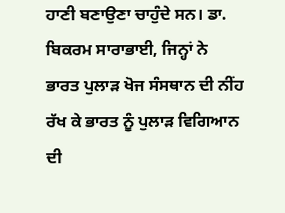ਹਾਣੀ ਬਣਾਉਣਾ ਚਾਹੁੰਦੇ ਸਨ। ਡਾ. ਬਿਕਰਮ ਸਾਰਾਭਾਈ, ਜਿਨ੍ਹਾਂ ਨੇ ਭਾਰਤ ਪੁਲਾੜ ਖੋਜ ਸੰਸਥਾਨ ਦੀ ਨੀਂਹ ਰੱਖ ਕੇ ਭਾਰਤ ਨੂੰ ਪੁਲਾੜ ਵਿਗਿਆਨ ਦੀ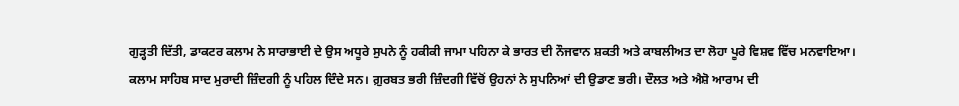ਗੁੜ੍ਹਤੀ ਦਿੱਤੀ, ਡਾਕਟਰ ਕਲਾਮ ਨੇ ਸਾਰਾਭਾਈ ਦੇ ਉਸ ਅਧੂਰੇ ਸੁਪਨੇ ਨੂੰ ਹਕੀਕੀ ਜਾਮਾ ਪਹਿਨਾ ਕੇ ਭਾਰਤ ਦੀ ਨੌਜਵਾਨ ਸ਼ਕਤੀ ਅਤੇ ਕਾਬਲੀਅਤ ਦਾ ਲੋਹਾ ਪੂਰੇ ਵਿਸ਼ਵ ਵਿੱਚ ਮਨਵਾਇਆ।
ਕਲਾਮ ਸਾਹਿਬ ਸਾਦ ਮੁਰਾਦੀ ਜ਼ਿੰਦਗੀ ਨੂੰ ਪਹਿਲ ਦਿੰਦੇ ਸਨ। ਗ਼ੁਰਬਤ ਭਰੀ ਜ਼ਿੰਦਗੀ ਵਿੱਚੋਂ ਉਹਨਾਂ ਨੇ ਸੁਪਨਿਆਂ ਦੀ ਉਡਾਣ ਭਰੀ। ਦੌਲਤ ਅਤੇ ਐਸ਼ੋ ਆਰਾਮ ਦੀ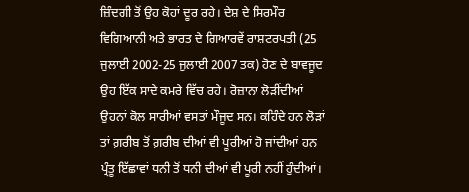ਜ਼ਿੰਦਗੀ ਤੋਂ ਉਹ ਕੋਹਾਂ ਦੂਰ ਰਹੇ। ਦੇਸ਼ ਦੇ ਸਿਰਮੌਰ ਵਿਗਿਆਨੀ ਅਤੇ ਭਾਰਤ ਦੇ ਗਿਆਰਵੇਂ ਰਾਸ਼ਟਰਪਤੀ (25 ਜੁਲਾਈ 2002-25 ਜੁਲਾਈ 2007 ਤਕ) ਹੋਣ ਦੇ ਬਾਵਜੂਦ ਉਹ ਇੱਕ ਸਾਦੇ ਕਮਰੇ ਵਿੱਚ ਰਹੇ। ਰੋਜ਼ਾਨਾ ਲੋੜੀਂਦੀਆਂ ਉਹਨਾਂ ਕੋਲ ਸਾਰੀਆਂ ਵਸਤਾਂ ਮੌਜੂਦ ਸਨ। ਕਹਿੰਦੇ ਹਨ ਲੋੜਾਂ ਤਾਂ ਗ਼ਰੀਬ ਤੋਂ ਗ਼ਰੀਬ ਦੀਆਂ ਵੀ ਪੂਰੀਆਂ ਹੋ ਜਾਂਦੀਆਂ ਹਨ ਪ੍ਰੰਤੂ ਇੱਛਾਵਾਂ ਧਨੀ ਤੋਂ ਧਨੀ ਦੀਆਂ ਵੀ ਪੂਰੀ ਨਹੀਂ ਹੁੰਦੀਆਂ।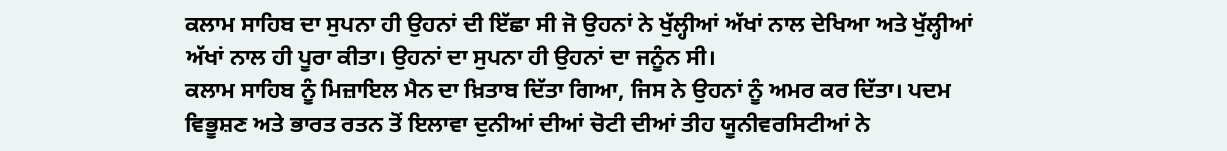ਕਲਾਮ ਸਾਹਿਬ ਦਾ ਸੁਪਨਾ ਹੀ ਉਹਨਾਂ ਦੀ ਇੱਛਾ ਸੀ ਜੋ ਉਹਨਾਂ ਨੇ ਖੁੱਲ੍ਹੀਆਂ ਅੱਖਾਂ ਨਾਲ ਦੇਖਿਆ ਅਤੇ ਖੁੱਲ੍ਹੀਆਂ ਅੱਖਾਂ ਨਾਲ ਹੀ ਪੂਰਾ ਕੀਤਾ। ਉਹਨਾਂ ਦਾ ਸੁਪਨਾ ਹੀ ਉਹਨਾਂ ਦਾ ਜਨੂੰਨ ਸੀ।
ਕਲਾਮ ਸਾਹਿਬ ਨੂੰ ਮਿਜ਼ਾਇਲ ਮੈਨ ਦਾ ਖ਼ਿਤਾਬ ਦਿੱਤਾ ਗਿਆ, ਜਿਸ ਨੇ ਉਹਨਾਂ ਨੂੰ ਅਮਰ ਕਰ ਦਿੱਤਾ। ਪਦਮ ਵਿਭੂਸ਼ਣ ਅਤੇ ਭਾਰਤ ਰਤਨ ਤੋਂ ਇਲਾਵਾ ਦੁਨੀਆਂ ਦੀਆਂ ਚੋਟੀ ਦੀਆਂ ਤੀਹ ਯੂਨੀਵਰਸਿਟੀਆਂ ਨੇ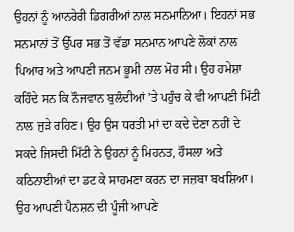ਉਹਨਾਂ ਨੂੰ ਆਨਰੇਰੀ ਡਿਗਰੀਆਂ ਨਾਲ ਸਨਮਾਨਿਆ। ਇਹਨਾਂ ਸਭ ਸਨਮਾਨਾਂ ਤੋਂ ਉੱਪਰ ਸਭ ਤੋਂ ਵੱਡਾ ਸਨਮਾਨ ਆਪਣੇ ਲੋਕਾਂ ਨਾਲ ਪਿਆਰ ਅਤੇ ਆਪਣੀ ਜਨਮ ਭੂਮੀ ਨਾਲ ਮੋਹ ਸੀ। ਉਹ ਹਮੇਸ਼ਾ ਕਹਿੰਦੇ ਸਨ ਕਿ ਨੌਜਵਾਨ ਬੁਲੰਦੀਆਂ ’ਤੇ ਪਹੁੰਚ ਕੇ ਵੀ ਆਪਣੀ ਮਿੱਟੀ ਨਾਲ ਜੁੜੇ ਰਹਿਣ। ਉਹ ਉਸ ਧਰਤੀ ਮਾਂ ਦਾ ਕਦੇ ਦੇਣਾ ਨਹੀਂ ਦੇ ਸਕਦੇ ਜਿਸਦੀ ਮਿੱਟੀ ਨੇ ਉਹਨਾਂ ਨੂੰ ਮਿਹਨਤ, ਹੌਸਲਾ ਅਤੇ ਕਠਿਨਾਈਆਂ ਦਾ ਡਟ ਕੇ ਸਾਹਮਣਾ ਕਰਨ ਦਾ ਜਜ਼ਬਾ ਬਖਸ਼ਿਆ। ਉਹ ਆਪਣੀ ਪੈਨਸ਼ਨ ਦੀ ਪੂੰਜੀ ਆਪਣੇ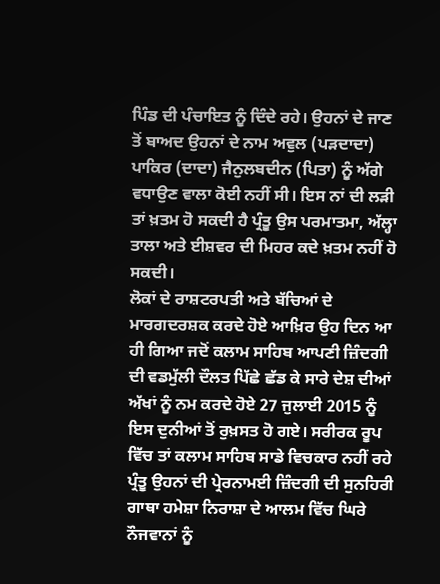ਪਿੰਡ ਦੀ ਪੰਚਾਇਤ ਨੂੰ ਦਿੰਦੇ ਰਹੇ। ਉਹਨਾਂ ਦੇ ਜਾਣ ਤੋਂ ਬਾਅਦ ਉਹਨਾਂ ਦੇ ਨਾਮ ਅਵੁਲ (ਪੜਦਾਦਾ) ਪਾਕਿਰ (ਦਾਦਾ) ਜੈਨੁਲਬਦੀਨ (ਪਿਤਾ) ਨੂੰ ਅੱਗੇ ਵਧਾਉਣ ਵਾਲਾ ਕੋਈ ਨਹੀਂ ਸੀ। ਇਸ ਨਾਂ ਦੀ ਲੜੀ ਤਾਂ ਖ਼ਤਮ ਹੋ ਸਕਦੀ ਹੈ ਪ੍ਰੰਤੂ ਉਸ ਪਰਮਾਤਮਾ, ਅੱਲ੍ਹਾ ਤਾਲਾ ਅਤੇ ਈਸ਼ਵਰ ਦੀ ਮਿਹਰ ਕਦੇ ਖ਼ਤਮ ਨਹੀਂ ਹੋ ਸਕਦੀ।
ਲੋਕਾਂ ਦੇ ਰਾਸ਼ਟਰਪਤੀ ਅਤੇ ਬੱਚਿਆਂ ਦੇ ਮਾਰਗਦਰਸ਼ਕ ਕਰਦੇ ਹੋਏ ਆਖ਼ਿਰ ਉਹ ਦਿਨ ਆ ਹੀ ਗਿਆ ਜਦੋਂ ਕਲਾਮ ਸਾਹਿਬ ਆਪਣੀ ਜ਼ਿੰਦਗੀ ਦੀ ਵਡਮੁੱਲੀ ਦੌਲਤ ਪਿੱਛੇ ਛੱਡ ਕੇ ਸਾਰੇ ਦੇਸ਼ ਦੀਆਂ ਅੱਖਾਂ ਨੂੰ ਨਮ ਕਰਦੇ ਹੋਏ 27 ਜੁਲਾਈ 2015 ਨੂੰ ਇਸ ਦੁਨੀਆਂ ਤੋਂ ਰੁਖ਼ਸਤ ਹੋ ਗਏ। ਸਰੀਰਕ ਰੂਪ ਵਿੱਚ ਤਾਂ ਕਲਾਮ ਸਾਹਿਬ ਸਾਡੇ ਵਿਚਕਾਰ ਨਹੀਂ ਰਹੇ ਪ੍ਰੰਤੂ ਉਹਨਾਂ ਦੀ ਪ੍ਰੇਰਨਾਮਈ ਜ਼ਿੰਦਗੀ ਦੀ ਸੁਨਹਿਰੀ ਗਾਥਾ ਹਮੇਸ਼ਾ ਨਿਰਾਸ਼ਾ ਦੇ ਆਲਮ ਵਿੱਚ ਘਿਰੇ ਨੌਜਵਾਨਾਂ ਨੂੰ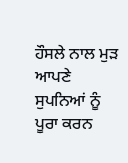ਹੌਸਲੇ ਨਾਲ ਮੁੜ ਆਪਣੇ ਸੁਪਨਿਆਂ ਨੂੰ ਪੂਰਾ ਕਰਨ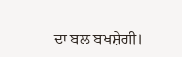ਦਾ ਬਲ ਬਖਸ਼ੇਗੀ।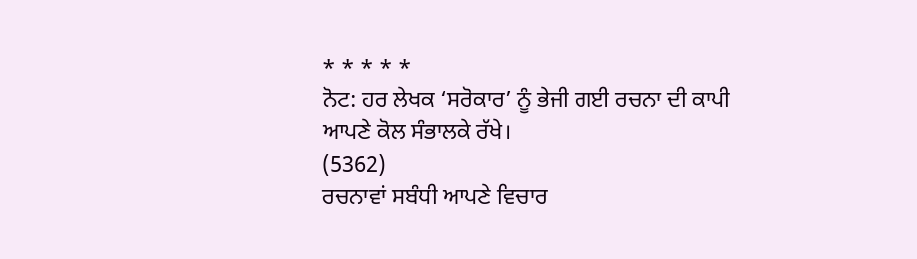* * * * *
ਨੋਟ: ਹਰ ਲੇਖਕ ‘ਸਰੋਕਾਰ’ ਨੂੰ ਭੇਜੀ ਗਈ ਰਚਨਾ ਦੀ ਕਾਪੀ ਆਪਣੇ ਕੋਲ ਸੰਭਾਲਕੇ ਰੱਖੇ।
(5362)
ਰਚਨਾਵਾਂ ਸਬੰਧੀ ਆਪਣੇ ਵਿਚਾਰ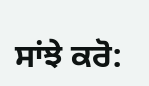ਸਾਂਝੇ ਕਰੋ: